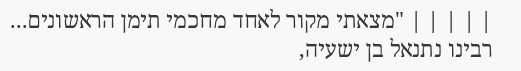| | | | | "מצאתי מקור לאחד מחכמי תימן הראשונים... רבינו נתנאל בן ישעיה,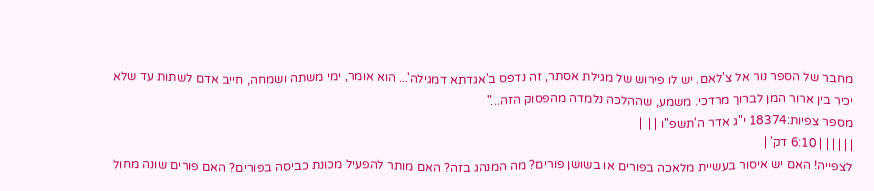מחבר של הספר נור אל צ'לאם. יש לו פירוש של מגילת אסתר, זה נדפס ב'אגדתא דמגילה'... הוא אומר, ימי משתה ושמחה, חייב אדם לשתות עד שלא יכיר בין ארור המן לברוך מרדכי. משמע, שההלכה נלמדה מהפסוק הזה..."
מספר צפיות:18374 י"ג אדר ה'תשפ''ו | |  |
| | | | | | 6:10 דק' |
לצפייה! האם יש איסור בעשיית מלאכה בפורים או בשושן פורים? מה המנהג בזה? האם מותר להפעיל מכונת כביסה בפורים? האם פורים שונה מחול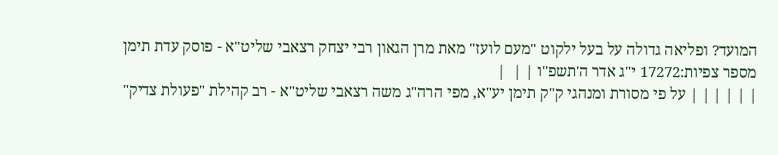המועד? ופליאה גדולה על בעל ילקוט "מעם לועז" מאת מרן הגאון רבי יצחק רצאבי שליט"א - פוסק עדת תימן מספר צפיות:17272 י"ג אדר ה'תשפ''ו | |  |
| | | | | | על פי מסורת ומנהגי ק"ק תימן יע"א, מפי הרה"ג משה רצאבי שליט"א - רב קהילת "פעולת צדיק"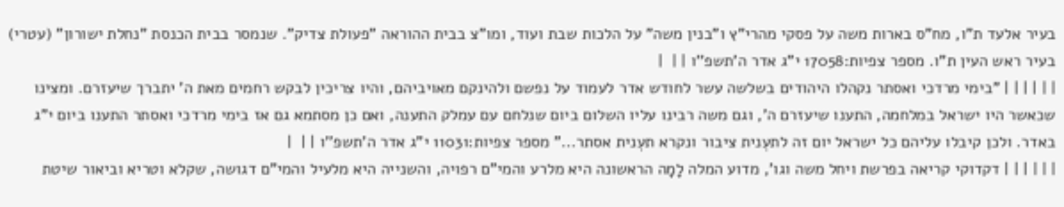בעיר אלעד ת"ו, מח"ס בארות משה על פסקי מהרי"ץ ו"בנין משה" על הלכות שבת ועוד, ומו"צ בבית ההוראה "פעולת צדיק". שנמסר בבית הכנסת "נחלת ישורון" (עטרי) בעיר ראש העין ת"ו. מספר צפיות:17058 י"ג אדר ה'תשפ''ו | |  |
| | | | | | "בימי מרדכי ואסתר נקהלו היהודים בשלשה עשר לחודש אדר לעמוד על נפשם ולהינקם מאויביהם, והיו צריכין לבקש רחמים מאת ה' יתברך שיעזרם. ומצינו שכאשר היו ישראל במלחמה, התענו שיעזרם ה', וגם משה רבינו עליו השלום ביום שנלחם עם עמלק התענה, ואם כן מסתמא גם אז בימי מרדכי ואסתר התענו ביום י"ג באדר. ולכן קיבלו עליהם כל ישראל יום זה לתעְנית ציבור ונקרא תעְנית אסתר..." מספר צפיות:11031 י"ג אדר ה'תשפ''ו | |  |
| | | | | | דקדוקי קריאה בפרשת ויחל משה וגו', מדוע המלה לָמָה הראשונה היא מלרע והמי"ם רפויה, והשנייה היא מלעיל והמי"ם דגושה, שקלא וטריא וביאור שיטת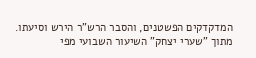המדקדקים הפשטנים, והסבר הרש"ר הירש וסיעתו. מתוך "שערי יצחק" השיעור השבועי מפי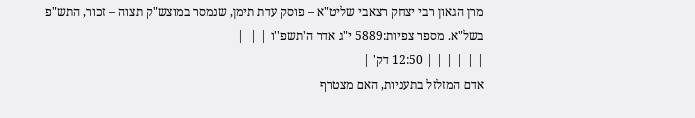מרן הגאון רבי יצחק רצאבי שליט"א – פוסק עדת תימן, שנמסר במוצש"ק תצוה – זכור, התש"פ בשל"א. מספר צפיות:5889 י"ג אדר ה'תשפ''ו | |  |
| | | | | | 12:50 דק' |
אדם המזלזל בתעניות, האם מצטרף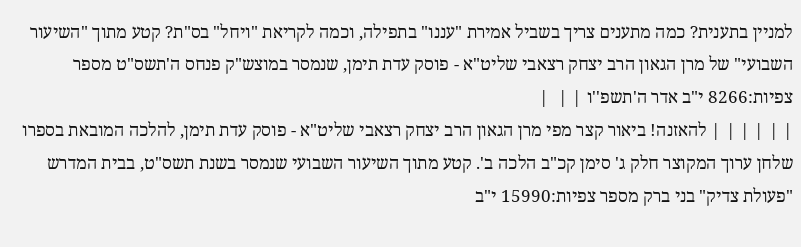למניין בתענית? כמה מתענים צריך בשביל אמירת "עננו" בתפילה, וכמה לקריאת "ויחל" בס"ת? קטע מתוך "השיעור השבועי" של מרן הגאון הרב יצחק רצאבי שליט"א - פוסק עדת תימן, שנמסר במוצש"ק פנחס ה'תשס"ט מספר צפיות:8266 י"ב אדר ה'תשפ''ו | |  |
| | | | | | להאזנה! ביאור קצר מפי מרן הגאון הרב יצחק רצאבי שליט"א - פוסק עדת תימן, להלכה המובאת בספרו שלחן ערוך המקוצר חלק ג' סימן קכ"ב הלכה ב'. קטע מתוך השיעור השבועי שנמסר בשנת תשס"ט, בבית המדרש "פעולת צדיק" בני ברק מספר צפיות:15990 י"ב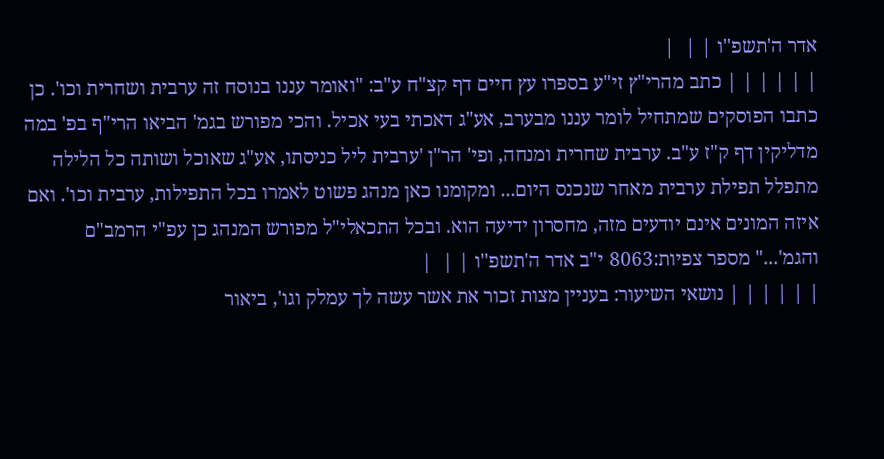אדר ה'תשפ''ו | |  |
| | | | | | כתב מהרי"ץ זי"ע בספרו עץ חיים דף קצ"ח ע"ב: "ואומר עננו בנוסח זה ערבית ושחרית וכו'. כן כתבו הפוסקים שמתחיל לומר עננו מבערב, אע"ג דאכתי בעי אכיל. והכי מפורש בגמ' הביאו הרי"ף בפ' במה מדליקין דף ק"ז ע"ב. ערבית שחרית ומנחה, ופי' הר"ן 'ערבית ליל כניסתו, אע"ג שאוכל ושותה כל הלילה מתפלל תפילת ערבית מאחר שנכנס היום... ומקומנו כאן מנהג פשוט לאמרו בכל התפילות, ערבית וכו'. ואם איזה המונים אינם יודעים מזה, מחסרון ידיעה הוא. ובכל התכאלי"ל מפורש המנהג כן עפ"י הרמב"ם והגמ'..." מספר צפיות:8063 י"ב אדר ה'תשפ''ו | |  |
| | | | | | נושאי השיעור: בעניין מצות זכור את אשר עשה לך עמלק וגו', ביאור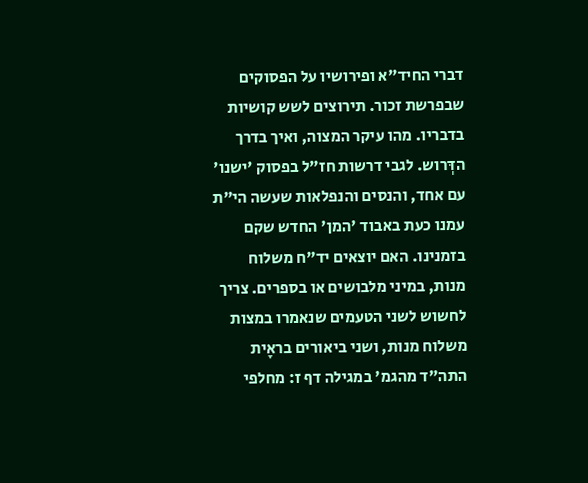דברי החיד"א ופירושיו על הפסוקים שבפרשת זכור. תירוצים לשש קושיות בדבריו. מהו עיקר המצוה, ואיך בדרך הדְּרוש. לגבי דרשות חז"ל בפסוק 'ישנו' עם אחד, והנסים והנפלאות שעשה הי"ת עמנו כעת באבוד 'המן' החדש שקם בזמנינו. האם יוצאים יד"ח משלוח מנות, במיני מלבושים או בספרים. צריך לחשוש לשני הטעמים שנאמרו במצות משלוח מנות, ושני ביאורים בראָית התה"ד מהגמ' במגילה דף ז: מחלפי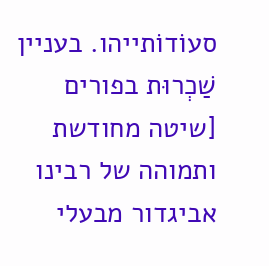סעוֹדוֹתייהו. בעניין שַׁכְרוּת בפורים [שיטה מחודשת ותמוהה של רבינו אביגדור מבעלי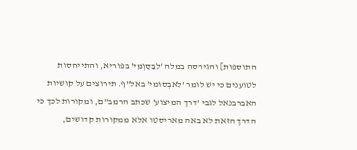התוספות] והגירסה במלה 'לִבַּסַּוְמֵי' בפוריא, והתייחסות לטוענים כי יש לומר 'לִאבְסוּמי' באל"ף. תירוצים על קושיות האברבנאל לגבי 'דרך המיצוע' שכתב הרמב"ם, ומקורות לכך כי הדרך הזאת לא באה מאריסטו אלא ממקורות קדושים,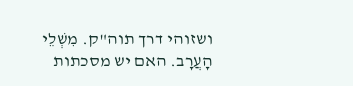ושזוהי דרך תוה"ק. מִשְׁלֵי הָעֲרָב. האם יש מסכתות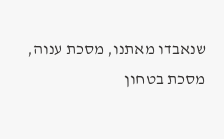שנאבדו מאתנו, מסכת ענוה, מסכת בטחון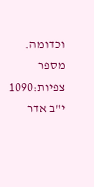וכדומה. מספר צפיות:1090 י"ב אדר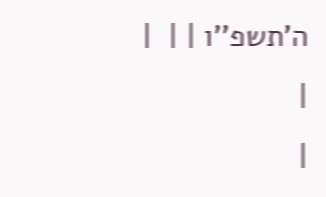ה'תשפ''ו | |  |
|
|